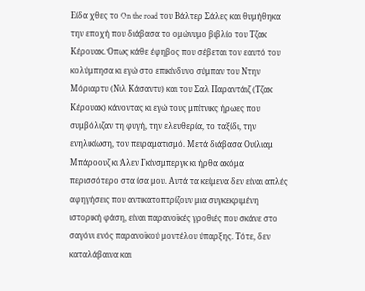Είδα χθες το On the road του Βάλτερ Σάλες και θυμήθηκα την εποχή που διάβασα το ομώνυμο βιβλίο του Τζακ Κέρουακ. Όπως κάθε έφηβος που σέβεται τον εαυτό του κολύμπησα κι εγώ στο επικίνδυνο σύμπαν του Ντην Μόριαρτυ (Νιλ Κάσαντυ) και του Σαλ Παραντάιζ (Τζακ Κέρουακ) κάνοντας κι εγώ τους μπίτνικς ήρωες που συμβόλιζαν τη φυγή, την ελευθερία, το ταξίδι, την ενηλικίωση, τον πειραματισμό. Μετά διάβασα Ουίλιαμ Μπάροουζ κι Άλεν Γκίνσμπεργκ κι ήρθα ακόμα περισσότερο στα ίσα μου. Αυτά τα κείμενα δεν είναι απλές αφηγήσεις που αντικατοπτρίζουν μια συγκεκριμένη ιστορική φάση, είναι παρανοϊκές γροθιές που σκάνε στο σαγόνι ενός παρανοϊκού μοντέλου ύπαρξης. Τότε, δεν καταλάβαινα και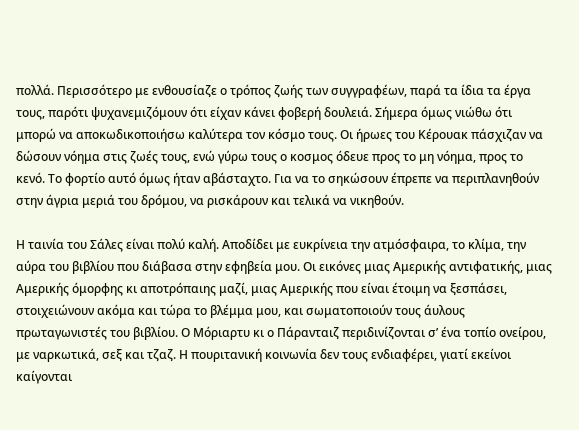πολλά. Περισσότερο με ενθουσίαζε ο τρόπος ζωής των συγγραφέων, παρά τα ίδια τα έργα τους, παρότι ψυχανεμιζόμουν ότι είχαν κάνει φοβερή δουλειά. Σήμερα όμως νιώθω ότι μπορώ να αποκωδικοποιήσω καλύτερα τον κόσμο τους. Οι ήρωες του Κέρουακ πάσχιζαν να δώσουν νόημα στις ζωές τους, ενώ γύρω τους ο κοσμος όδευε προς το μη νόημα, προς το κενό. Το φορτίο αυτό όμως ήταν αβάσταχτο. Για να το σηκώσουν έπρεπε να περιπλανηθούν στην άγρια μεριά του δρόμου, να ρισκάρουν και τελικά να νικηθούν.

Η ταινία του Σάλες είναι πολύ καλή. Αποδίδει με ευκρίνεια την ατμόσφαιρα, το κλίμα, την αύρα του βιβλίου που διάβασα στην εφηβεία μου. Οι εικόνες μιας Αμερικής αντιφατικής, μιας Αμερικής όμορφης κι αποτρόπαιης μαζί, μιας Αμερικής που είναι έτοιμη να ξεσπάσει, στοιχειώνουν ακόμα και τώρα το βλέμμα μου, και σωματοποιούν τους άυλους πρωταγωνιστές του βιβλίου. Ο Μόριαρτυ κι ο Πάρανταιζ περιδινίζονται σ’ ένα τοπίο ονείρου, με ναρκωτικά, σεξ και τζαζ. Η πουριτανική κοινωνία δεν τους ενδιαφέρει, γιατί εκείνοι καίγονται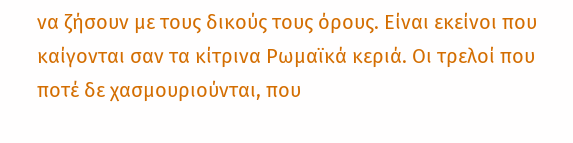να ζήσουν με τους δικούς τους όρους. Είναι εκείνοι που καίγονται σαν τα κίτρινα Ρωμαϊκά κεριά. Οι τρελοί που ποτέ δε χασμουριούνται, που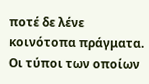ποτέ δε λένε κοινότοπα πράγματα. Οι τύποι των οποίων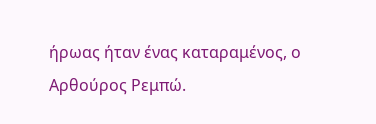ήρωας ήταν ένας καταραμένος, ο Αρθούρος Ρεμπώ.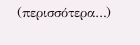(περισσότερα…)